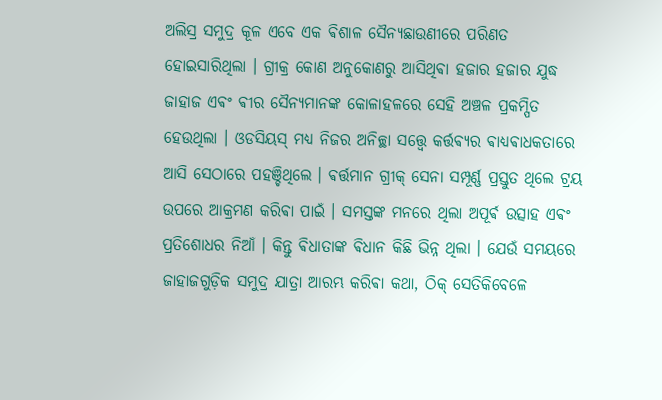ଅଲିସ୍ର ସମୁଦ୍ର କୂଳ ଏବେ ଏକ ଵିଶାଳ ସୈନ୍ୟଛାଉଣୀରେ ପରିଣତ ହୋଇସାରିଥିଲା । ଗ୍ରୀକ୍ର କୋଣ ଅନୁକୋଣରୁ ଆସିଥିଵା ହଜାର ହଜାର ଯୁଦ୍ଧ ଜାହାଜ ଏଵଂ ଵୀର ସୈନ୍ୟମାନଙ୍କ କୋଳାହଳରେ ସେହି ଅଞ୍ଚଳ ପ୍ରକମ୍ପିତ ହେଉଥିଲା । ଓଡସିୟସ୍ ମଧ୍ୟ ନିଜର ଅନିଚ୍ଛା ସତ୍ତ୍ୱେ କର୍ତ୍ତଵ୍ୟର ଵାଧ୍ୟଵାଧକତାରେ ଆସି ସେଠାରେ ପହଞ୍ଚିଥିଲେ । ଵର୍ତ୍ତମାନ ଗ୍ରୀକ୍ ସେନା ସମ୍ପୂର୍ଣ୍ଣ ପ୍ରସ୍ତୁତ ଥିଲେ ଟ୍ରୟ ଉପରେ ଆକ୍ରମଣ କରିଵା ପାଇଁ । ସମସ୍ତଙ୍କ ମନରେ ଥିଲା ଅପୂର୍ଵ ଉତ୍ସାହ ଏଵଂ ପ୍ରତିଶୋଧର ନିଆଁ । କିନ୍ତୁ ଵିଧାତାଙ୍କ ଵିଧାନ କିଛି ଭିନ୍ନ ଥିଲା । ଯେଉଁ ସମୟରେ ଜାହାଜଗୁଡ଼ିକ ସମୁଦ୍ର ଯାତ୍ରା ଆରମ୍ଭ କରିଵା କଥା, ଠିକ୍ ସେତିକିବେଳେ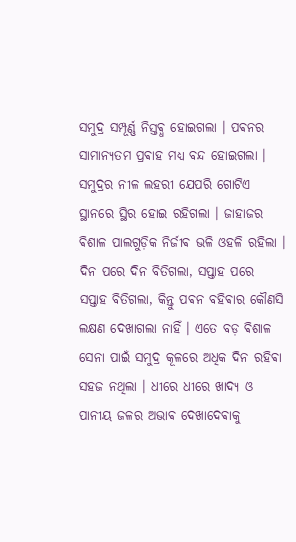ସମୁଦ୍ର ସମ୍ପୂର୍ଣ୍ଣ ନିସ୍ତଵ୍ଧ ହୋଇଗଲା । ପଵନର ସାମାନ୍ୟତମ ପ୍ରଵାହ ମଧ୍ୟ ବନ୍ଦ ହୋଇଗଲା ।
ସମୁଦ୍ରର ନୀଳ ଲହରୀ ଯେପରି ଗୋଟିଏ ସ୍ଥାନରେ ସ୍ଥିର ହୋଇ ରହିଗଲା । ଜାହାଜର ଵିଶାଳ ପାଲଗୁଡ଼ିକ ନିର୍ଜୀଵ ଭଳି ଓହଳି ରହିଲା । ଦିନ ପରେ ଦିନ ବିତିଗଲା, ସପ୍ତାହ ପରେ ସପ୍ତାହ ବିତିଗଲା, କିନ୍ତୁ ପଵନ ବହିଵାର କୌଣସି ଲକ୍ଷଣ ଦେଖାଗଲା ନାହିଁ । ଏତେ ବଡ଼ ଵିଶାଳ ସେନା ପାଇଁ ସମୁଦ୍ର କୂଳରେ ଅଧିକ ଦିନ ରହିଵା ସହଜ ନଥିଲା । ଧୀରେ ଧୀରେ ଖାଦ୍ୟ ଓ ପାନୀୟ ଜଳର ଅଭାଵ ଦେଖାଦେଵାକୁ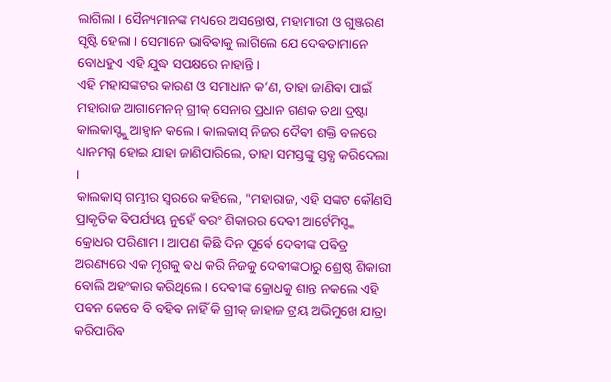ଲାଗିଲା । ସୈନ୍ୟମାନଙ୍କ ମଧ୍ୟରେ ଅସନ୍ତୋଷ, ମହାମାରୀ ଓ ଗୁଞ୍ଜରଣ ସୃଷ୍ଟି ହେଲା । ସେମାନେ ଭାବିଵାକୁ ଲାଗିଲେ ଯେ ଦେଵତାମାନେ ବୋଧହୁଏ ଏହି ଯୁଦ୍ଧ ସପକ୍ଷରେ ନାହାନ୍ତି ।
ଏହି ମହାସଙ୍କଟର କାରଣ ଓ ସମାଧାନ କ’ଣ, ତାହା ଜାଣିଵା ପାଇଁ ମହାରାଜ ଆଗାମେନନ୍ ଗ୍ରୀକ୍ ସେନାର ପ୍ରଧାନ ଗଣକ ତଥା ଦ୍ରଷ୍ଟା କାଲକାସ୍ଙ୍କୁ ଆହ୍ୱାନ କଲେ । କାଲକାସ୍ ନିଜର ଦୈଵୀ ଶକ୍ତି ବଳରେ ଧ୍ୟାନମଗ୍ନ ହୋଇ ଯାହା ଜାଣିପାରିଲେ, ତାହା ସମସ୍ତଙ୍କୁ ସ୍ତଵ୍ଧ କରିଦେଲା ।
କାଲକାସ୍ ଗମ୍ଭୀର ସ୍ୱରରେ କହିଲେ, "ମହାରାଜ, ଏହି ସଙ୍କଟ କୌଣସି ପ୍ରାକୃତିକ ଵିପର୍ଯ୍ୟୟ ନୁହେଁ ଵରଂ ଶିକାରର ଦେଵୀ ଆର୍ଟେମିସ୍ଙ୍କ କ୍ରୋଧର ପରିଣାମ । ଆପଣ କିଛି ଦିନ ପୂର୍ଵେ ଦେଵୀଙ୍କ ପଵିତ୍ର ଅରଣ୍ୟରେ ଏକ ମୃଗକୁ ଵଧ କରି ନିଜକୁ ଦେଵୀଙ୍କଠାରୁ ଶ୍ରେଷ୍ଠ ଶିକାରୀ ବୋଲି ଅହଂକାର କରିଥିଲେ । ଦେଵୀଙ୍କ କ୍ରୋଧକୁ ଶାନ୍ତ ନକଲେ ଏହି ପଵନ କେବେ ବି ବହିଵ ନାହିଁ କି ଗ୍ରୀକ୍ ଜାହାଜ ଟ୍ରୟ ଅଭିମୁଖେ ଯାତ୍ରା କରିପାରିଵ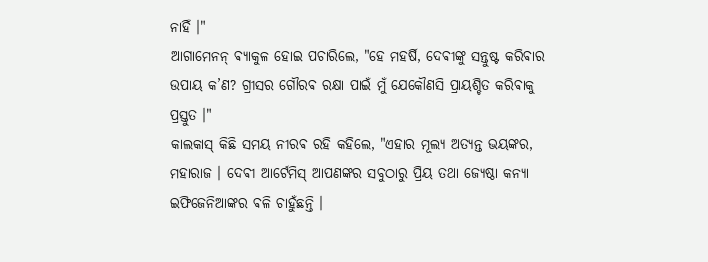ନାହିଁ ।"
ଆଗାମେନନ୍ ଵ୍ୟାକୁଳ ହୋଇ ପଚାରିଲେ, "ହେ ମହର୍ଷି, ଦେଵୀଙ୍କୁ ସନ୍ତୁଷ୍ଟ କରିଵାର ଉପାୟ କ’ଣ? ଗ୍ରୀସର ଗୌରଵ ରକ୍ଷା ପାଇଁ ମୁଁ ଯେକୌଣସି ପ୍ରାୟଶ୍ଚିତ କରିଵାକୁ ପ୍ରସ୍ତୁତ ।"
କାଲକାସ୍ କିଛି ସମୟ ନୀରଵ ରହି କହିଲେ, "ଏହାର ମୂଲ୍ୟ ଅତ୍ୟନ୍ତ ଭୟଙ୍କର, ମହାରାଜ । ଦେଵୀ ଆର୍ଟେମିସ୍ ଆପଣଙ୍କର ସବୁଠାରୁ ପ୍ରିୟ ତଥା ଜ୍ୟେଷ୍ଠା କନ୍ୟା ଇଫିଜେନିଆଙ୍କର ଵଳି ଚାହୁଁଛନ୍ତି ।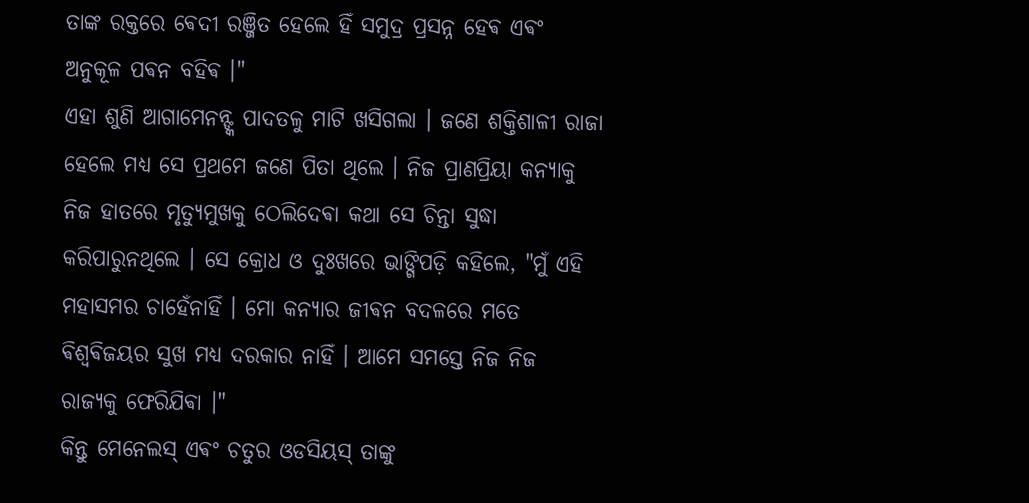ତାଙ୍କ ରକ୍ତରେ ଵେଦୀ ରଞ୍ଜିତ ହେଲେ ହିଁ ସମୁଦ୍ର ପ୍ରସନ୍ନ ହେଵ ଏଵଂ ଅନୁକୂଳ ପଵନ ବହିଵ ।"
ଏହା ଶୁଣି ଆଗାମେନନ୍ଙ୍କ ପାଦତଳୁ ମାଟି ଖସିଗଲା । ଜଣେ ଶକ୍ତିଶାଳୀ ରାଜା ହେଲେ ମଧ୍ୟ ସେ ପ୍ରଥମେ ଜଣେ ପିତା ଥିଲେ । ନିଜ ପ୍ରାଣପ୍ରିୟା କନ୍ୟାକୁ ନିଜ ହାତରେ ମୃତ୍ୟୁମୁଖକୁ ଠେଲିଦେଵା କଥା ସେ ଚିନ୍ତା ସୁଦ୍ଧା କରିପାରୁନଥିଲେ । ସେ କ୍ରୋଧ ଓ ଦୁଃଖରେ ଭାଙ୍ଗିପଡ଼ି କହିଲେ, "ମୁଁ ଏହି ମହାସମର ଚାହେଁନାହିଁ । ମୋ କନ୍ୟାର ଜୀଵନ ବଦଳରେ ମତେ ଵିଶ୍ୱଵିଜୟର ସୁଖ ମଧ୍ୟ ଦରକାର ନାହିଁ । ଆମେ ସମସ୍ତେ ନିଜ ନିଜ ରାଜ୍ୟକୁ ଫେରିଯିଵା ।"
କିନ୍ତୁ ମେନେଲସ୍ ଏଵଂ ଚତୁର ଓଡସିୟସ୍ ତାଙ୍କୁ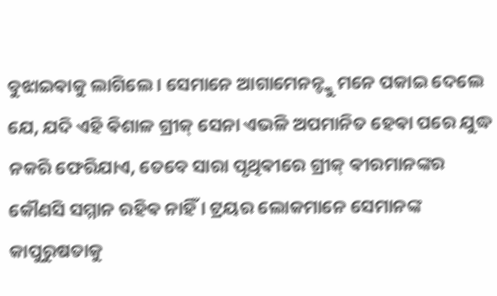ବୁଝାଇଵାକୁ ଲାଗିଲେ । ସେମାନେ ଆଗାମେନନ୍ଙ୍କୁ ମନେ ପକାଇ ଦେଲେ ଯେ, ଯଦି ଏହି ଵିଶାଳ ଗ୍ରୀକ୍ ସେନା ଏଭଳି ଅପମାନିତ ହେଵା ପରେ ଯୁଦ୍ଧ ନକରି ଫେରିଯାଏ, ତେବେ ସାରା ପୃଥିଵୀରେ ଗ୍ରୀକ୍ ଵୀରମାନଙ୍କର କୌଣସି ସମ୍ମାନ ରହିଵ ନାହିଁ । ଟ୍ରୟର ଲୋକମାନେ ସେମାନଙ୍କ କାପୁରୁଷତାକୁ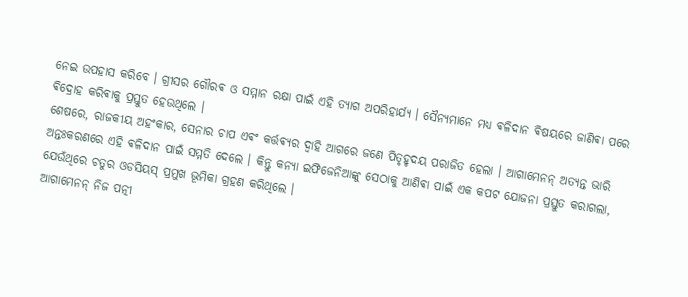ନେଇ ଉପହାସ କରିବେ । ଗ୍ରୀସର ଗୌରଵ ଓ ସମ୍ମାନ ରକ୍ଷା ପାଇଁ ଏହି ତ୍ୟାଗ ଅପରିହାର୍ଯ୍ୟ । ସୈନ୍ୟମାନେ ମଧ୍ୟ ଵଳିଦାନ ଵିଷୟରେ ଜାଣିଵା ପରେ ଵିଦ୍ରୋହ କରିଵାକୁ ପ୍ରସ୍ତୁତ ହେଉଥିଲେ ।
ଶେଷରେ, ରାଜକୀୟ ଅହଂକାର, ସେନାର ଚାପ ଏଵଂ କର୍ତ୍ତଵ୍ୟର ଦ୍ୱାହି ଆଗରେ ଜଣେ ପିତୃହୃଦୟ ପରାଜିତ ହେଲା । ଆଗାମେନନ୍ ଅତ୍ୟନ୍ତ ଭାରି ଅନ୍ତଃକରଣରେ ଏହି ଵଳିଦାନ ପାଇଁ ସମ୍ମତି ଦେଲେ । କିନ୍ତୁ କନ୍ୟା ଇଫିଜେନିଆଙ୍କୁ ସେଠାକୁ ଆଣିଵା ପାଇଁ ଏକ କପଟ ଯୋଜନା ପ୍ରସ୍ତୁତ କରାଗଲା, ଯେଉଁଥିରେ ଚତୁର ଓଡସିୟସ୍ ପ୍ରମୁଖ ଭୂମିକା ଗ୍ରହଣ କରିଥିଲେ ।
ଆଗାମେନନ୍ ନିଜ ପତ୍ନୀ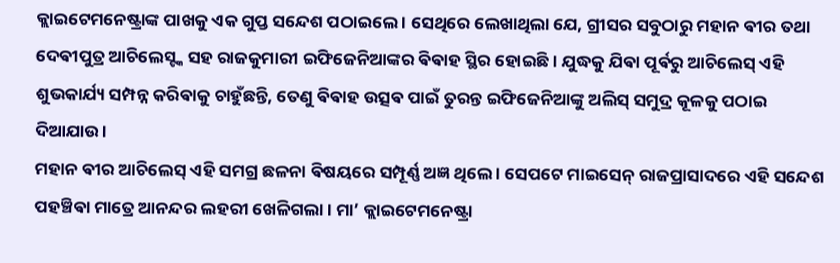କ୍ଲାଇଟେମନେଷ୍ଟ୍ରାଙ୍କ ପାଖକୁ ଏକ ଗୁପ୍ତ ସନ୍ଦେଶ ପଠାଇଲେ । ସେଥିରେ ଲେଖାଥିଲା ଯେ, ଗ୍ରୀସର ସବୁଠାରୁ ମହାନ ଵୀର ତଥା ଦେଵୀପୁତ୍ର ଆଚିଲେସ୍ଙ୍କ ସହ ରାଜକୁମାରୀ ଇଫିଜେନିଆଙ୍କର ଵିଵାହ ସ୍ଥିର ହୋଇଛି । ଯୁଦ୍ଧକୁ ଯିଵା ପୂର୍ଵରୁ ଆଚିଲେସ୍ ଏହି ଶୁଭକାର୍ଯ୍ୟ ସମ୍ପନ୍ନ କରିଵାକୁ ଚାହୁଁଛନ୍ତି, ତେଣୁ ଵିଵାହ ଉତ୍ସଵ ପାଇଁ ତୁରନ୍ତ ଇଫିଜେନିଆଙ୍କୁ ଅଲିସ୍ ସମୁଦ୍ର କୂଳକୁ ପଠାଇ ଦିଆଯାଉ ।
ମହାନ ଵୀର ଆଚିଲେସ୍ ଏହି ସମଗ୍ର ଛଳନା ଵିଷୟରେ ସମ୍ପୂର୍ଣ୍ଣ ଅଜ୍ଞ ଥିଲେ । ସେପଟେ ମାଇସେନ୍ ରାଜପ୍ରାସାଦରେ ଏହି ସନ୍ଦେଶ ପହଞ୍ଚିଵା ମାତ୍ରେ ଆନନ୍ଦର ଲହରୀ ଖେଳିଗଲା । ମା’ କ୍ଲାଇଟେମନେଷ୍ଟ୍ରା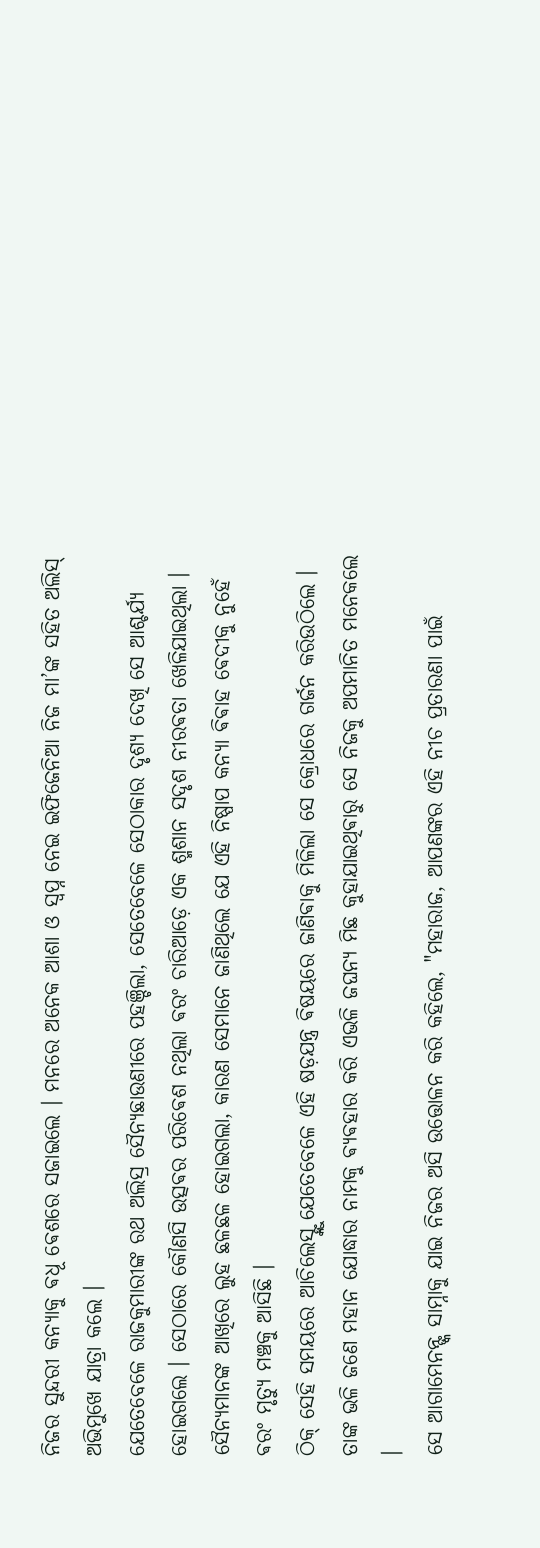ନିଜର ସୁନ୍ଦରୀ କନ୍ୟାକୁ ଵଧୂ ଵେଶରେ ସଜାଇଲେ । ମନରେ ଅନେକ ଆଶା ଓ ସ୍ୱପ୍ନ ନେଇ ଇଫିଜେନିଆ ନିଜ ମା’ଙ୍କ ସହିତ ଅଲିସ୍ ଅଭିମୁଖେ ଯାତ୍ରା କଲେ ।
ଯେତେବେଳେ ରାଜକୁମାରୀଙ୍କ ରଥ ଅଲିସ୍ର ସୈନ୍ୟଛାଉଣୀରେ ପହଞ୍ଚିଲା, ସେତେବେଳେ ସେଠାକାର ଦୃଶ୍ୟ ଦେଖି ସେ ଆଶ୍ଚର୍ଯ୍ୟ ହୋଇଗଲେ । ସେଠାରେ କୌଣସି ଉତ୍ସଵର ପରିଵେଶ ନଥିଲା ଵରଂ ଚାରିଆଡ଼େ ଏକ ଶ୍ମଶାନ ସଦୃଶ ନୀରଵତା ଖେଳିଯାଇଥିଲା । ସୈନ୍ୟମାନଙ୍କ ଆଖିରେ ଲୁହ ଛଳଛଳ ହୋଇଗଲା, କାରଣ ସେମାନେ ଜାଣିଥିଲେ ଯେ ଏହି ନିଷ୍ପାପ କନ୍ୟା ଵିଵାହ ଵେଦୀକୁ ନୁହେଁ ଵରଂ ମୃତ୍ୟୁ ମଞ୍ଚକୁ ଆସିଛି ।
ଠିକ୍ ସେହି ସମୟରେ ଆଚିଲେସ୍ଙ୍କୁ ଯେତେବେଳେ ଏହି ଷଡ଼ଯନ୍ତ୍ର ଵିଷୟରେ ଜାଣିଵାକୁ ମିଳିଲା ସେ କ୍ରୋଧରେ ଗର୍ଜନ କରିଉଠିଲେ । ତାଙ୍କ ଭଳି ଜଣେ ମହାନ ଯୋଦ୍ଧାର ନାମକୁ ଵ୍ୟଵହାର କରି ଏଭଳି ଜଘନ୍ୟ ମିଛ କୁହାଯାଇଥିଵାରୁ ସେ ନିଜକୁ ଅପମାନିତ ମନେକଲେ ।
ସେ ଆଗାମେନନ୍ଙ୍କ ସାମ୍ନାକୁ ଯାଇ ନିଜର ଅସି ଉତ୍ତୋଳନ କରି କହିଲେ, "ମହାରାଜ, ଆପଣଙ୍କର ଏହି ନୀଚ ପ୍ରତାରଣା ପାଇଁ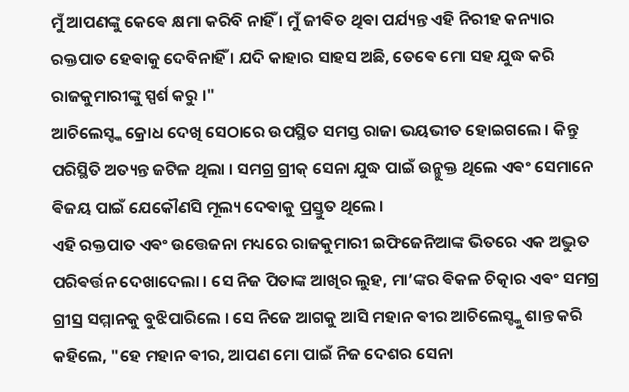ମୁଁ ଆପଣଙ୍କୁ କେଵେ କ୍ଷମା କରିବି ନାହିଁ । ମୁଁ ଜୀଵିତ ଥିଵା ପର୍ଯ୍ୟନ୍ତ ଏହି ନିରୀହ କନ୍ୟାର ରକ୍ତପାତ ହେଵାକୁ ଦେବିନାହିଁ । ଯଦି କାହାର ସାହସ ଅଛି, ତେଵେ ମୋ ସହ ଯୁଦ୍ଧ କରି ରାଜକୁମାରୀଙ୍କୁ ସ୍ପର୍ଶ କରୁ ।"
ଆଚିଲେସ୍ଙ୍କ କ୍ରୋଧ ଦେଖି ସେଠାରେ ଉପସ୍ଥିତ ସମସ୍ତ ରାଜା ଭୟଭୀତ ହୋଇଗଲେ । କିନ୍ତୁ ପରିସ୍ଥିତି ଅତ୍ୟନ୍ତ ଜଟିଳ ଥିଲା । ସମଗ୍ର ଗ୍ରୀକ୍ ସେନା ଯୁଦ୍ଧ ପାଇଁ ଉନ୍ମୁକ୍ତ ଥିଲେ ଏଵଂ ସେମାନେ ଵିଜୟ ପାଇଁ ଯେକୌଣସି ମୂଲ୍ୟ ଦେଵାକୁ ପ୍ରସ୍ତୁତ ଥିଲେ ।
ଏହି ରକ୍ତପାତ ଏଵଂ ଉତ୍ତେଜନା ମଧ୍ୟରେ ରାଜକୁମାରୀ ଇଫିଜେନିଆଙ୍କ ଭିତରେ ଏକ ଅଦ୍ଭୁତ ପରିଵର୍ତ୍ତନ ଦେଖାଦେଲା । ସେ ନିଜ ପିତାଙ୍କ ଆଖିର ଲୁହ, ମା’ଙ୍କର ଵିକଳ ଚିତ୍କାର ଏଵଂ ସମଗ୍ର ଗ୍ରୀସ୍ର ସମ୍ମାନକୁ ବୁଝିପାରିଲେ । ସେ ନିଜେ ଆଗକୁ ଆସି ମହାନ ଵୀର ଆଚିଲେସ୍ଙ୍କୁ ଶାନ୍ତ କରି କହିଲେ, "ହେ ମହାନ ଵୀର, ଆପଣ ମୋ ପାଇଁ ନିଜ ଦେଶର ସେନା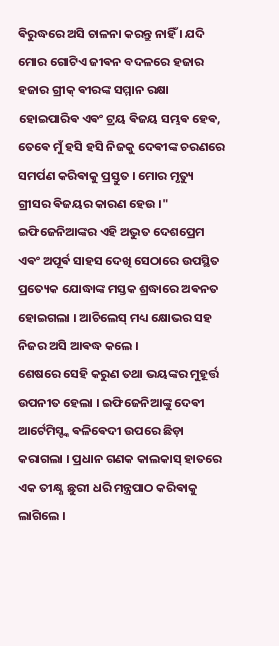ଵିରୁଦ୍ଧରେ ଅସି ଚାଳନା କରନ୍ତୁ ନାହିଁ । ଯଦି ମୋର ଗୋଟିଏ ଜୀଵନ ବଦଳରେ ହଜାର ହଜାର ଗ୍ରୀକ୍ ଵୀରଙ୍କ ସମ୍ମାନ ରକ୍ଷା ହୋଇପାରିଵ ଏଵଂ ଟ୍ରୟ ଵିଜୟ ସମ୍ଭଵ ହେଵ, ତେଵେ ମୁଁ ହସି ହସି ନିଜକୁ ଦେଵୀଙ୍କ ଚରଣରେ ସମର୍ପଣ କରିଵାକୁ ପ୍ରସ୍ତୁତ । ମୋର ମୃତ୍ୟୁ ଗ୍ରୀସର ଵିଜୟର କାରଣ ହେଉ ।"
ଇଫିଜେନିଆଙ୍କର ଏହି ଅଦ୍ଭୁତ ଦେଶପ୍ରେମ ଏଵଂ ଅପୂର୍ଵ ସାହସ ଦେଖି ସେଠାରେ ଉପସ୍ଥିତ ପ୍ରତ୍ୟେକ ଯୋଦ୍ଧାଙ୍କ ମସ୍ତକ ଶ୍ରଦ୍ଧାରେ ଅଵନତ ହୋଇଗଲା । ଆଚିଲେସ୍ ମଧ୍ୟ କ୍ଷୋଭର ସହ ନିଜର ଅସି ଆଵଦ୍ଧ କଲେ ।
ଶେଷରେ ସେହି କରୁଣ ତଥା ଭୟଙ୍କର ମୁହୂର୍ତ୍ତ ଉପନୀତ ହେଲା । ଇଫିଜେନିଆଙ୍କୁ ଦେଵୀ ଆର୍ଟେମିସ୍ଙ୍କ ଵଳିଵେଦୀ ଉପରେ ଛିଡ଼ା କରାଗଲା । ପ୍ରଧାନ ଗଣକ କାଲକାସ୍ ହାତରେ ଏକ ତୀକ୍ଷ୍ଣ ଛୁରୀ ଧରି ମନ୍ତ୍ରପାଠ କରିଵାକୁ ଲାଗିଲେ ।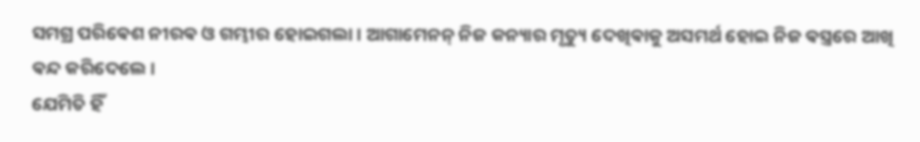ସମଗ୍ର ପରିଵେଶ ନୀରଵ ଓ ଗମ୍ଭୀର ହୋଇଗଲା । ଆଗାମେନନ୍ ନିଜ କନ୍ୟାର ମୃତ୍ୟୁ ଦେଖିଵାକୁ ଅସମର୍ଥ ହୋଇ ନିଜ ଵସ୍ତ୍ରରେ ଆଖି ଵନ୍ଦ କରିଦେଲେ ।
ଯେମିତି ହିଁ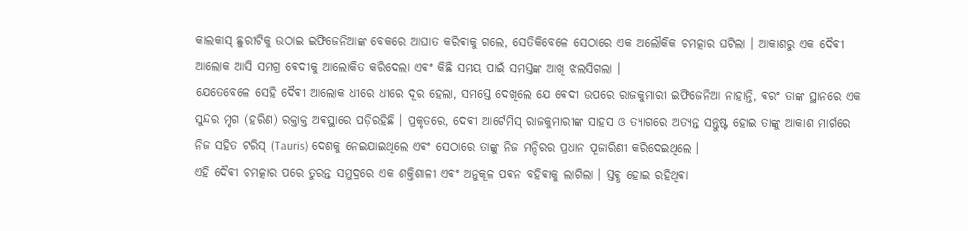କାଲକାସ୍ ଛୁରୀଟିକୁ ଉଠାଇ ଇଫିଜେନିଆଙ୍କ ବେକରେ ଆଘାତ କରିଵାକୁ ଗଲେ, ସେତିକିବେଳେ ସେଠାରେ ଏକ ଅଲୌକିକ ଚମତ୍କାର ଘଟିଲା । ଆକାଶରୁ ଏକ ଦୈଵୀ ଆଲୋକ ଆସି ସମଗ୍ର ଵେଦୀକୁ ଆଲୋକିତ କରିଦେଲା ଏଵଂ କିଛି ସମୟ ପାଇଁ ସମସ୍ତଙ୍କ ଆଖି ଝଲସିଗଲା ।
ଯେତେବେଳେ ସେହି ଦୈଵୀ ଆଲୋକ ଧୀରେ ଧୀରେ ଦୂର ହେଲା, ସମସ୍ତେ ଦେଖିଲେ ଯେ ଵେଦୀ ଉପରେ ରାଜକୁମାରୀ ଇଫିଜେନିଆ ନାହାନ୍ତି, ଵରଂ ତାଙ୍କ ସ୍ଥାନରେ ଏକ ସୁନ୍ଦର ମୃଗ (ହରିଣ) ରକ୍ତାକ୍ତ ଅଵସ୍ଥାରେ ପଡ଼ିରହିଛି । ପ୍ରକୃତରେ, ଦେଵୀ ଆର୍ଟେମିସ୍ ରାଜକୁମାରୀଙ୍କ ସାହସ ଓ ତ୍ୟାଗରେ ଅତ୍ୟନ୍ତ ସନ୍ତୁଷ୍ଟ ହୋଇ ତାଙ୍କୁ ଆକାଶ ମାର୍ଗରେ ନିଜ ସହିତ ଟରିସ୍ (Tauris) ଦେଶକୁ ନେଇଯାଇଥିଲେ ଏଵଂ ସେଠାରେ ତାଙ୍କୁ ନିଜ ମନ୍ଦିରର ପ୍ରଧାନ ପୂଜାରିଣୀ କରିଦେଇଥିଲେ ।
ଏହି ଦୈଵୀ ଚମତ୍କାର ପରେ ତୁରନ୍ତ ସମୁଦ୍ରରେ ଏକ ଶକ୍ତିଶାଳୀ ଏଵଂ ଅନୁକୂଳ ପଵନ ବହିଵାକୁ ଲାଗିଲା । ସ୍ତଵ୍ଧ ହୋଇ ରହିଥିଵା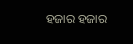ହଜାର ହଜାର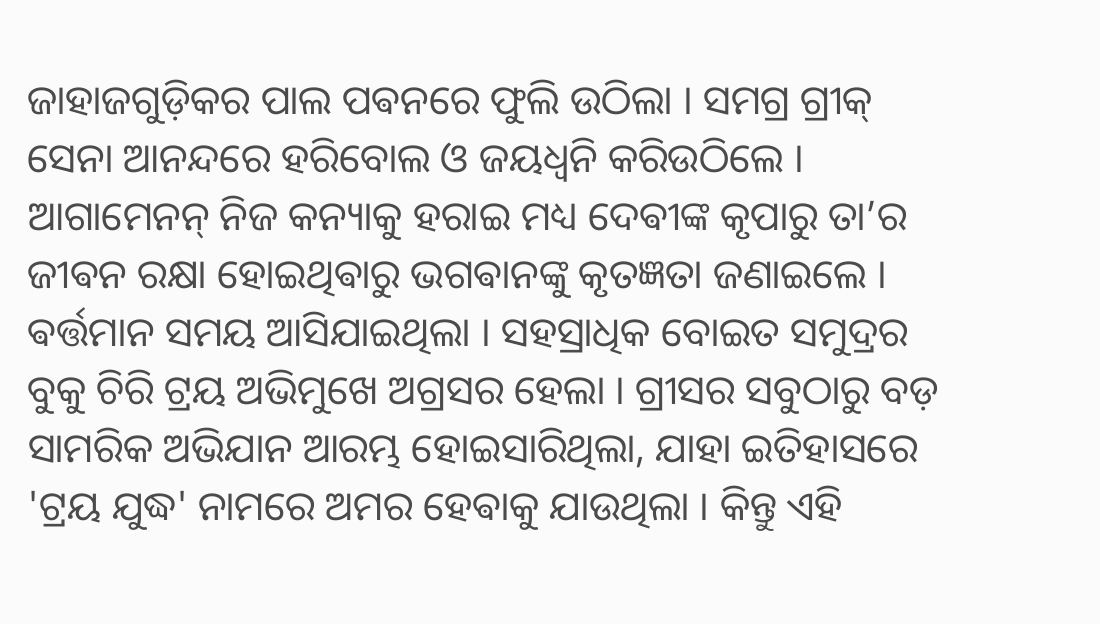ଜାହାଜଗୁଡ଼ିକର ପାଲ ପଵନରେ ଫୁଲି ଉଠିଲା । ସମଗ୍ର ଗ୍ରୀକ୍ ସେନା ଆନନ୍ଦରେ ହରିବୋଲ ଓ ଜୟଧ୍ୱନି କରିଉଠିଲେ । ଆଗାମେନନ୍ ନିଜ କନ୍ୟାକୁ ହରାଇ ମଧ୍ୟ ଦେଵୀଙ୍କ କୃପାରୁ ତା’ର ଜୀଵନ ରକ୍ଷା ହୋଇଥିଵାରୁ ଭଗଵାନଙ୍କୁ କୃତଜ୍ଞତା ଜଣାଇଲେ ।
ଵର୍ତ୍ତମାନ ସମୟ ଆସିଯାଇଥିଲା । ସହସ୍ରାଧିକ ବୋଇତ ସମୁଦ୍ରର ବୁକୁ ଚିରି ଟ୍ରୟ ଅଭିମୁଖେ ଅଗ୍ରସର ହେଲା । ଗ୍ରୀସର ସବୁଠାରୁ ବଡ଼ ସାମରିକ ଅଭିଯାନ ଆରମ୍ଭ ହୋଇସାରିଥିଲା, ଯାହା ଇତିହାସରେ 'ଟ୍ରୟ ଯୁଦ୍ଧ' ନାମରେ ଅମର ହେଵାକୁ ଯାଉଥିଲା । କିନ୍ତୁ ଏହି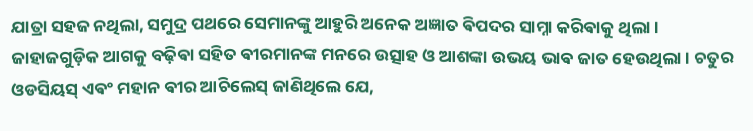ଯାତ୍ରା ସହଜ ନଥିଲା, ସମୁଦ୍ର ପଥରେ ସେମାନଙ୍କୁ ଆହୁରି ଅନେକ ଅଜ୍ଞାତ ଵିପଦର ସାମ୍ନା କରିଵାକୁ ଥିଲା ।
ଜାହାଜଗୁଡ଼ିକ ଆଗକୁ ବଢ଼ିଵା ସହିତ ଵୀରମାନଙ୍କ ମନରେ ଉତ୍ସାହ ଓ ଆଶଙ୍କା ଉଭୟ ଭାଵ ଜାତ ହେଉଥିଲା । ଚତୁର ଓଡସିୟସ୍ ଏଵଂ ମହାନ ଵୀର ଆଚିଲେସ୍ ଜାଣିଥିଲେ ଯେ,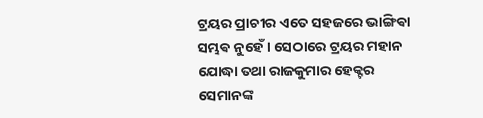ଟ୍ରୟର ପ୍ରାଚୀର ଏତେ ସହଜରେ ଭାଙ୍ଗିଵା ସମ୍ଭଵ ନୁହେଁ । ସେଠାରେ ଟ୍ରୟର ମହାନ ଯୋଦ୍ଧା ତଥା ରାଜକୁମାର ହେକ୍ଟର ସେମାନଙ୍କ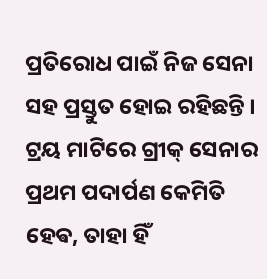ପ୍ରତିରୋଧ ପାଇଁ ନିଜ ସେନା ସହ ପ୍ରସ୍ତୁତ ହୋଇ ରହିଛନ୍ତି । ଟ୍ରୟ ମାଟିରେ ଗ୍ରୀକ୍ ସେନାର ପ୍ରଥମ ପଦାର୍ପଣ କେମିତି ହେଵ, ତାହା ହିଁ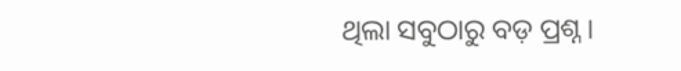ଥିଲା ସବୁଠାରୁ ବଡ଼ ପ୍ରଶ୍ନ ।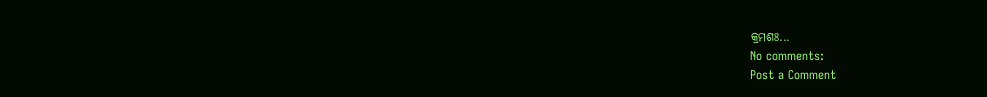କ୍ରମଶଃ...
No comments:
Post a Comment